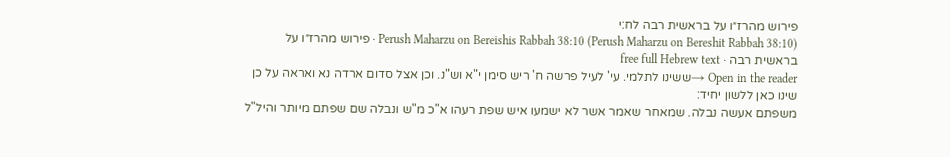פירוש מהרז״ו על בראשית רבה לח:י
Perush Maharzu on Bereishis Rabbah 38:10 (Perush Maharzu on Bereshit Rabbah 38:10) · פירוש מהרז״ו על בראשית רבה · free full Hebrew text
Open in the reader →ששינו לתלמי. עי' לעיל פרשה ח' ריש סימן י"א וש"נ. וכן אצל סדום ארדה נא ואראה על כן שינו כאן ללשון יחיד:
משפתם אעשה נבלה. שמאחר שאמר אשר לא ישמעו איש שפת רעהו א"כ מ"ש ונבלה שם שפתם מיותר והיל"ל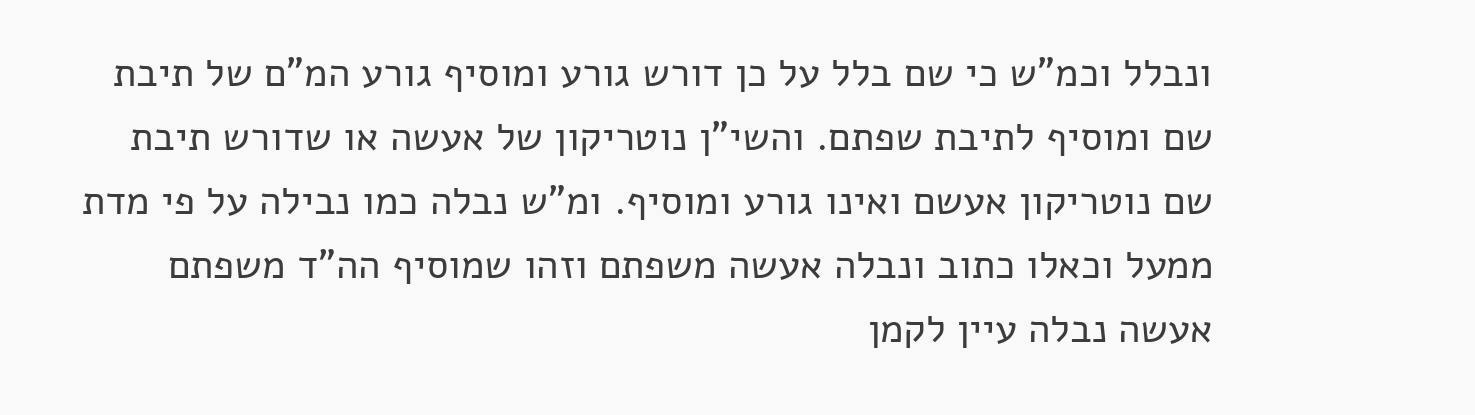ונבלל וכמ"ש כי שם בלל על כן דורש גורע ומוסיף גורע המ"ם של תיבת שם ומוסיף לתיבת שפתם. והשי"ן נוטריקון של אעשה או שדורש תיבת שם נוטריקון אעשם ואינו גורע ומוסיף. ומ"ש נבלה כמו נבילה על פי מדת ממעל וכאלו כתוב ונבלה אעשה משפתם וזהו שמוסיף הה"ד משפתם אעשה נבלה עיין לקמן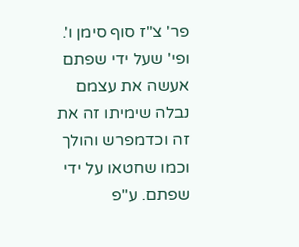פר' צ"ז סוף סימן ו'. ופי' שעל ידי שפתם אעשה את עצמם נבלה שימיתו זה את זה וכדמפרש והולך וכמו שחטאו על ידי שפתם. ע"פ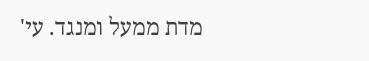מדת ממעל ומנגד. עי'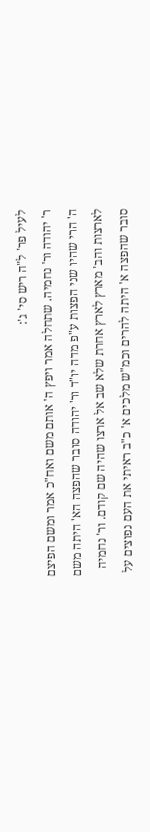לעיל פר' ל"ה ריש סי' ג':
ר' יהודה ור' נחמיה. שתחלה אמר ויפץ ה' אותם משם ואח"כ אמר ומשם הפיצם ה' הרי שהיו שני הפצות ע"פ מדה יו"ד ור' יהודה סובר שהפצה הא' היתה משם לארצות והב' מארץ לארץ אחרת שלא שב אל ארצו שהיה שם קודם. ור' נחמיה סובר שהפצה א' היתה להרים וכמ"ש מלכים א' כ"ב ראיתי את העם נפוצים על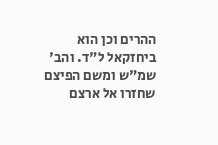ההרים וכן הוא ביחזקאל ל"ד. והב' שמ"ש ומשם הפיצם שחזרו אל ארצם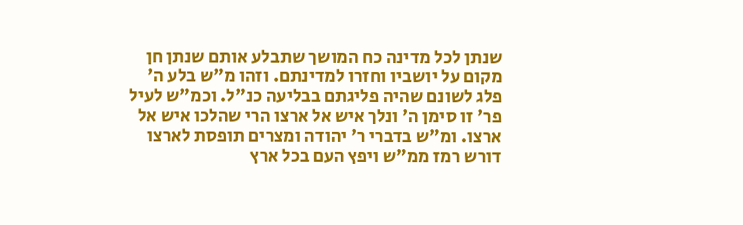שנתן לכל מדינה כח המושך שתבלע אותם שנתן חן מקום על יושביו וחזרו למדינתם. וזהו מ"ש בלע ה' פלג לשונם שהיה פליגתם בבליעה כנ"ל. וכמ"ש לעיל פר' זו סימן ה' ונלך איש אל ארצו הרי שהלכו איש אל ארצו. ומ"ש בדברי ר' יהודה ומצרים תופסת לארצו דורש רמז ממ"ש ויפץ העם בכל ארץ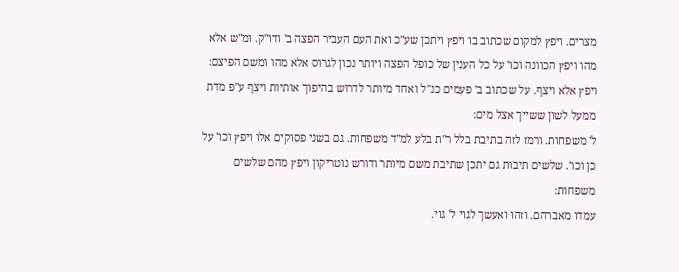מצרים. ויפץ למקום שכתוב בו ויפץ ויתכן שע"כ ואת העם העביר הפצה ב' ודו"ק. ומ"ש אלא מהו ויפץ הכוונה וכו' על כל הענין של כופל הפצה ויותר נכון לגרוס אלא מהו ומשם הפיצם:
ויפץ אלא ויצף. על שכתוב ב' פעמים כנ"ל ואחד מיותר לדרוש בהיפוך אותיות ויצף ע"פ מדת ממעל לשון ששייך אצל מים:
ל' משפחות. ורמז לזה בתיבת בלל ר"ת בלע למ"ד משפחות. גם בשני פסוקים אלו ויפץ וכו' על כן וכו'. שלשים תיבות גם יתכן שתיבת משם מיותר ודורש נוטריקון ויפץ מהם שלשים משפחות:
עמדו מאברהם. וזהו ואעשך לגוי ל' גוי.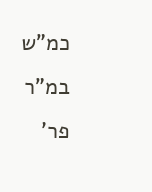כמ"ש במ"ר פר'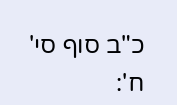כ"ב סוף סי' ח':